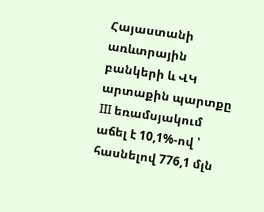Հայաստանի առևտրային բանկերի և ՎԿ արտաքին պարտքը III եռամսյակում աճել է 10,1%-ով ՝ հասնելով 776,1 մլն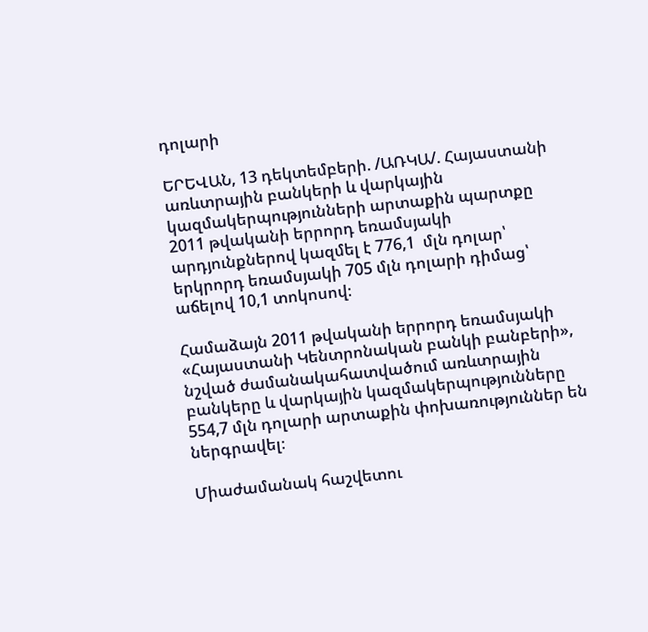դոլարի

ԵՐԵՎԱՆ, 13 դեկտեմբերի. /ԱՌԿԱ/. Հայաստանի առևտրային բանկերի և վարկային կազմակերպությունների արտաքին պարտքը 2011 թվականի երրորդ եռամսյակի արդյունքներով կազմել է 776,1  մլն դոլար՝ երկրորդ եռամսյակի 705 մլն դոլարի դիմաց՝ աճելով 10,1 տոկոսով։

Համաձայն 2011 թվականի երրորդ եռամսյակի «Հայաստանի Կենտրոնական բանկի բանբերի», նշված ժամանակահատվածում առևտրային բանկերը և վարկային կազմակերպությունները 554,7 մլն դոլարի արտաքին փոխառություններ են ներգրավել։

Միաժամանակ հաշվետու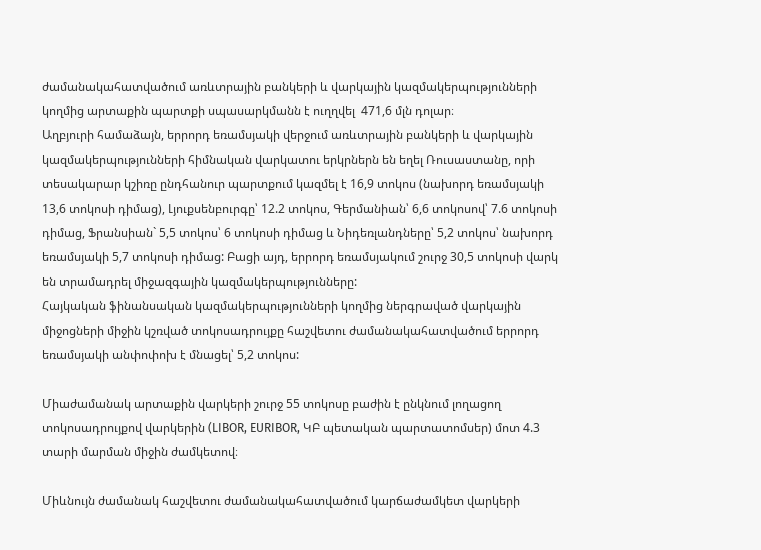ժամանակահատվածում առևտրային բանկերի և վարկային կազմակերպությունների կողմից արտաքին պարտքի սպասարկմանն է ուղղվել  471,6 մլն դոլար։
Աղբյուրի համաձայն, երրորդ եռամսյակի վերջում առևտրային բանկերի և վարկային կազմակերպությունների հիմնական վարկատու երկրներն են եղել Ռուսաստանը, որի տեսակարար կշիռը ընդհանուր պարտքում կազմել է 16,9 տոկոս (նախորդ եռամսյակի 13,6 տոկոսի դիմաց), Լյուքսենբուրգը՝ 12.2 տոկոս, Գերմանիան՝ 6,6 տոկոսով՝ 7.6 տոկոսի դիմաց, Ֆրանսիան` 5,5 տոկոս՝ 6 տոկոսի դիմաց և Նիդեռլանդները՝ 5,2 տոկոս՝ նախորդ եռամսյակի 5,7 տոկոսի դիմաց: Բացի այդ, երրորդ եռամսյակում շուրջ 30,5 տոկոսի վարկ են տրամադրել միջազգային կազմակերպությունները:
Հայկական ֆինանսական կազմակերպությունների կողմից ներգրաված վարկային միջոցների միջին կշռված տոկոսադրույքը հաշվետու ժամանակահատվածում երրորդ եռամսյակի անփոփոխ է մնացել՝ 5,2 տոկոս:

Միաժամանակ արտաքին վարկերի շուրջ 55 տոկոսը բաժին է ընկնում լողացող տոկոսադրույքով վարկերին (LIBOR, EURIBOR, ԿԲ պետական պարտատոմսեր) մոտ 4.3 տարի մարման միջին ժամկետով։

Միևնույն ժամանակ հաշվետու ժամանակահատվածում կարճաժամկետ վարկերի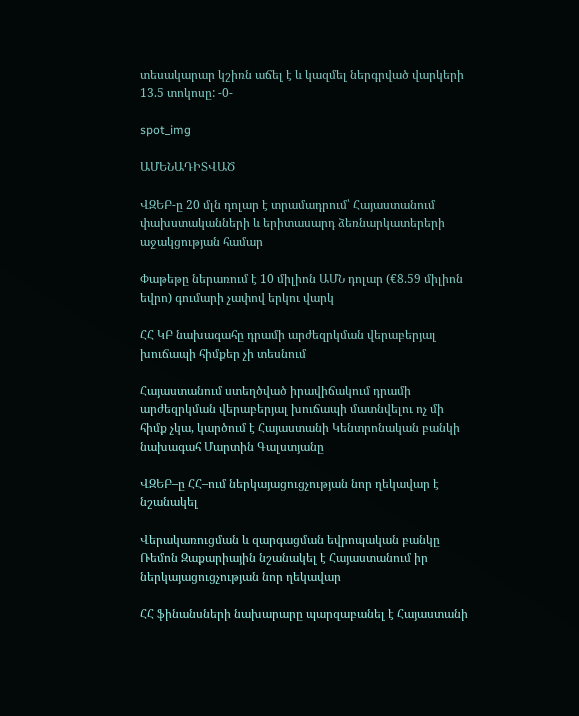տեսակարար կշիռն աճել է և կազմել ներգրված վարկերի 13.5 տոկոսը: -0-

spot_img

ԱՄԵՆԱԴԻՏՎԱԾ

ՎԶԵԲ-ը 20 մլն դոլար է տրամադրում՝ Հայաստանում փախստականների և երիտասարդ ձեռնարկատերերի աջակցության համար

Փաթեթը ներառում է 10 միլիոն ԱՄՆ դոլար (€8.59 միլիոն եվրո) գումարի չափով երկու վարկ

ՀՀ ԿԲ նախագահը դրամի արժեզրկման վերաբերյալ խուճապի հիմքեր չի տեսնում

Հայաստանում ստեղծված իրավիճակում դրամի արժեզրկման վերաբերյալ խուճապի մատնվելու ոչ մի հիմք չկա, կարծում է Հայաստանի Կենտրոնական բանկի նախագահ Մարտին Գալստյանը

ՎԶԵԲ–ը ՀՀ–ում ներկայացուցչության նոր ղեկավար է նշանակել

Վերակառուցման և զարգացման եվրոպական բանկը Ռեմոն Զաքարիային նշանակել է Հայաստանում իր ներկայացուցչության նոր ղեկավար

ՀՀ ֆինանսների նախարարը պարզաբանել է Հայաստանի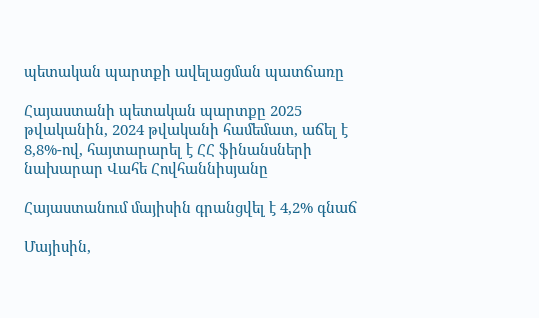պետական պարտքի ավելացման պատճառը

Հայաստանի պետական պարտքը 2025 թվականին, 2024 թվականի համեմատ, աճել է 8,8%-ով, հայտարարել է ՀՀ ֆինանսների նախարար Վահե Հովհաննիսյանը

Հայաստանում մայիսին գրանցվել է 4,2% գնաճ

Մայիսին,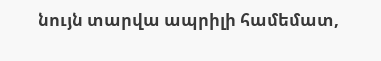նույն տարվա ապրիլի համեմատ,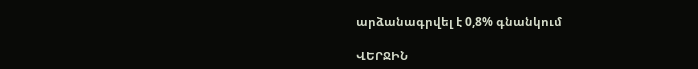արձանագրվել է 0,8% գնանկում

ՎԵՐՋԻՆ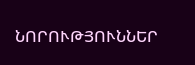ՆՈՐՈՒԹՅՈՒՆՆԵՐ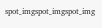spot_imgspot_imgspot_img